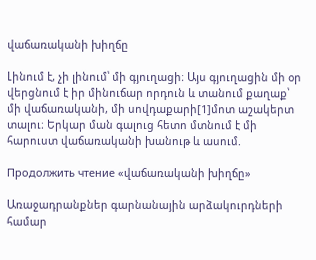վաճառականի խիղճը

Լինում է, չի լինում՝ մի գյուղացի։ Այս գյուղացին մի օր վերցնում է իր մինուճար որդուն և տանում քաղաք՝ մի վաճառականի, մի սովդաքարի[1]մոտ աշակերտ տալու։ Երկար ման գալուց հետո մտնում է մի հարուստ վաճառականի խանութ և ասում.

Продолжить чтение «վաճառականի խիղճը»

Առաջադրանքներ գարնանային արձակուրդների համար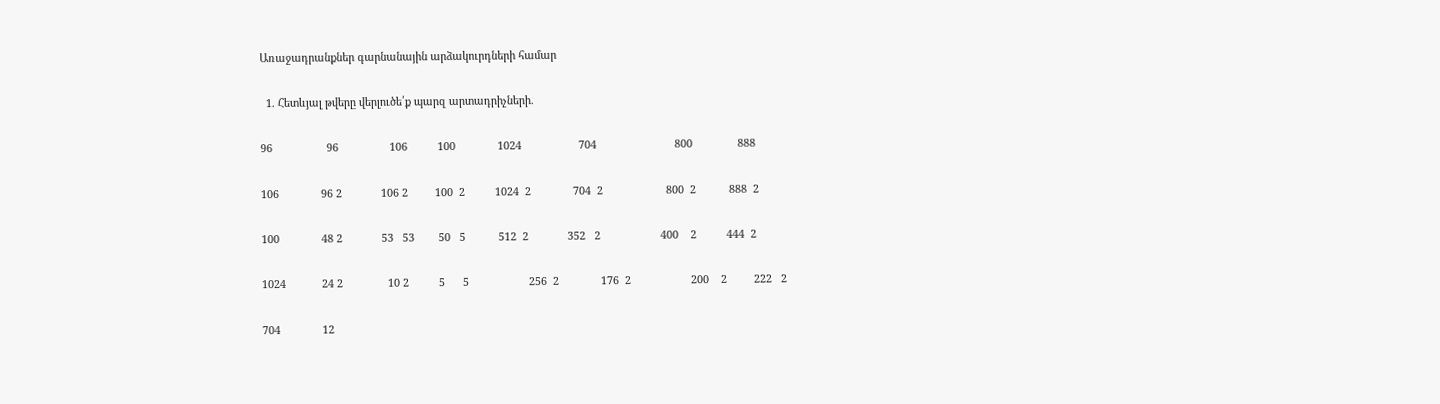Առաջադրանքներ գարնանային արձակուրդների համար

  1. Հետևյալ թվերը վերլուծե՛ք պարզ արտադրիչների.

96                  96                 106          100              1024                   704                          800               888

106              96 2             106 2         100  2          1024  2              704  2                     800  2           888  2

100              48 2             53   53        50   5           512  2             352   2                    400    2          444  2

1024            24 2               10 2          5      5                    256  2              176  2                    200    2         222   2

704              12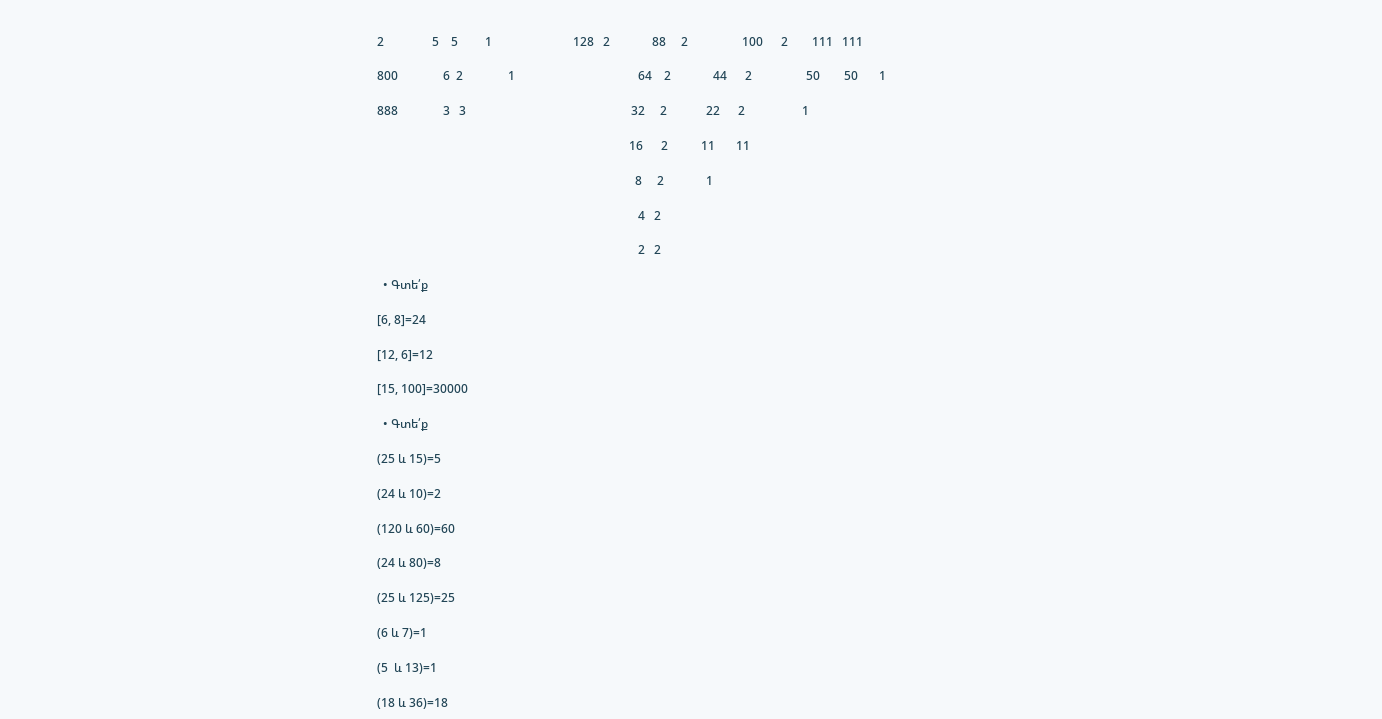2                5    5         1                           128   2              88     2                  100      2        111   111

800               6  2               1                                         64    2              44      2                  50        50       1

888               3   3                                                       32     2             22      2                   1

                                                                                    16      2           11       11

                                                                                      8     2              1

                                                                                       4   2

                                                                                       2   2

  • Գտե՛ք

[6, 8]=24

[12, 6]=12

[15, 100]=30000

  • Գտե՛ք

(25 և 15)=5

(24 և 10)=2

(120 և 60)=60

(24 և 80)=8

(25 և 125)=25

(6 և 7)=1

(5  և 13)=1

(18 և 36)=18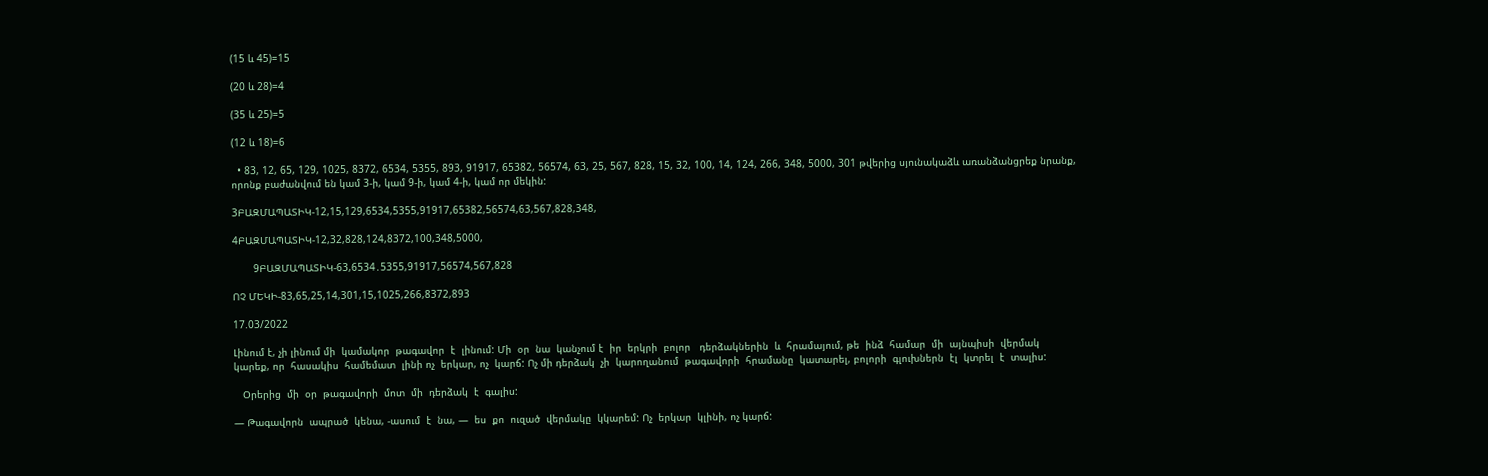(15 և 45)=15

(20 և 28)=4

(35 և 25)=5

(12 և 18)=6

  • 83, 12, 65, 129, 1025, 8372, 6534, 5355, 893, 91917, 65382, 56574, 63, 25, 567, 828, 15, 32, 100, 14, 124, 266, 348, 5000, 301 թվերից սյունակաձև առանձանցրեք նրանք, որոնք բաժանվում են կամ 3-ի, կամ 9-ի, կամ 4-ի, կամ որ մեկին:

3ԲԱԶՄԱՊԱՏԻԿ-12,15,129,6534,5355,91917,65382,56574,63,567,828,348,

4ԲԱԶՄԱՊԱՏԻԿ-12,32,828,124,8372,100,348,5000,

       9ԲԱԶՄԱՊԱՏԻԿ-63,6534․5355,91917,56574,567,828

ՈՉ ՄԵԿԻ-83,65,25,14,301,15,1025,266,8372,893

17.03/2022

Լինում է, չի լինում մի  կամակոր  թագավոր  է  լինում: Մի  օր  նա  կանչում է  իր  երկրի  բոլոր   դերձակներին  և  հրամայում, թե  ինձ  համար  մի  այնպիսի  վերմակ  կարեք, որ  հասակիս  համեմատ  լինի ոչ  երկար, ոչ  կարճ: Ոչ մի դերձակ  չի  կարողանում  թագավորի  հրամանը  կատարել, բոլորի  գլուխներն  էլ  կտրել  է  տալիս:

   Օրերից  մի  օր  թագավորի  մոտ  մի  դերձակ  է  գալիս:

— Թագավորն  ապրած  կենա, -ասում  է  նա, —  ես  քո  ուզած  վերմակը  կկարեմ: Ոչ  երկար  կլինի, ոչ կարճ: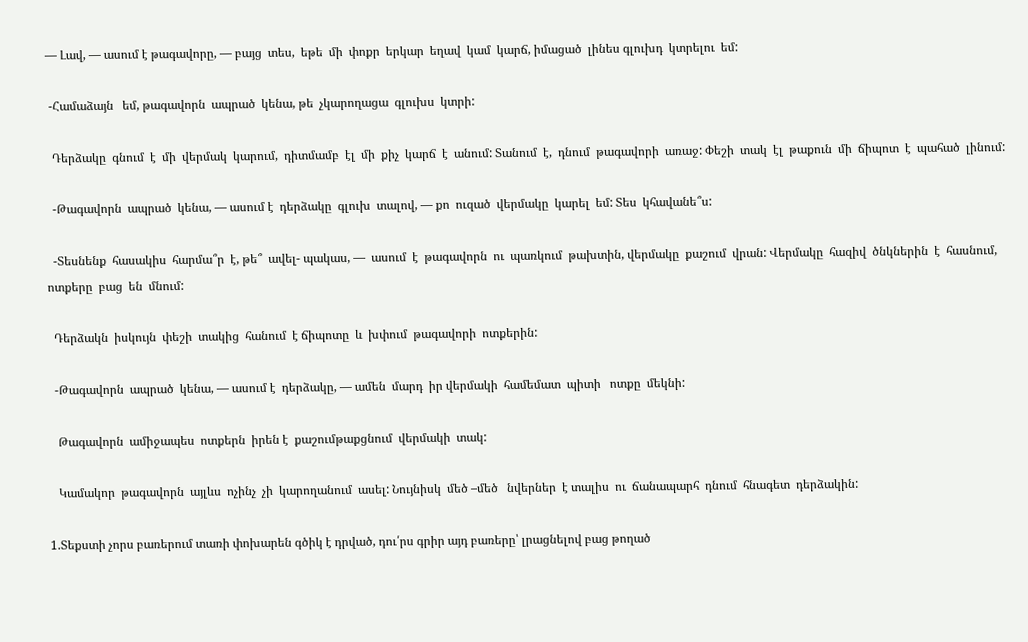— Լավ, — ասում է թագավորը, — բայց  տես,  եթե  մի  փոքր  երկար  եղավ  կամ  կարճ, իմացած  լինես գլուխդ  կտրելու  եմ:

 -Համաձայն   եմ, թագավորն  ապրած  կենա, թե  չկարողացա  գլուխս  կտրի:

  Դերձակը  գնում  է  մի  վերմակ  կարում,  դիտմամբ  էլ  մի  քիչ  կարճ  է  անում: Տանում  է,  դնում  թագավորի  առաջ: Փեշի  տակ  էլ  թաքուն  մի  ճիպոտ  է  պահած  լինում:

  -Թագավորն  ապրած  կենա, — ասում է  դերձակը  գլուխ  տալով, — քո  ուզած  վերմակը  կարել  եմ: Տես  կհավանե՞ս:

  -Տեսնենք  հասակիս  հարմա՞ր  է, թե՞  ավել- պակաս, —  ասում  է  թագավորն  ու  պառկում  թախտին, վերմակը  քաշում  վրան: Վերմակը  հազիվ  ծնկներին  է  հասնում, ոտքերը  բաց  են  մնում:

  Դերձակն  իսկույն  փեշի  տակից  հանում  է ճիպոտը  և  խփում  թագավորի  ոտքերին:

  -Թագավորն  ապրած  կենա, — ասում է  դերձակը, — ամեն  մարդ  իր վերմակի  համեմատ  պիտի   ոտքը  մեկնի:

   Թագավորն  ամիջապես  ոտքերն  իրեն է  քաշումթաքցնում  վերմակի  տակ:

   Կամակոր  թագավորն  այլևս  ոչինչ  չի  կարողանում  ասել: Նույնիսկ  մեծ –մեծ   նվերներ  է տալիս  ու  ճանապարհ  դնում  հնագետ  դերձակին:

1.Տեքստի չորս բառերում տառի փոխարեն գծիկ է դրված, դու՛րս գրիր այդ բառերը՝ լրացնելով բաց թողած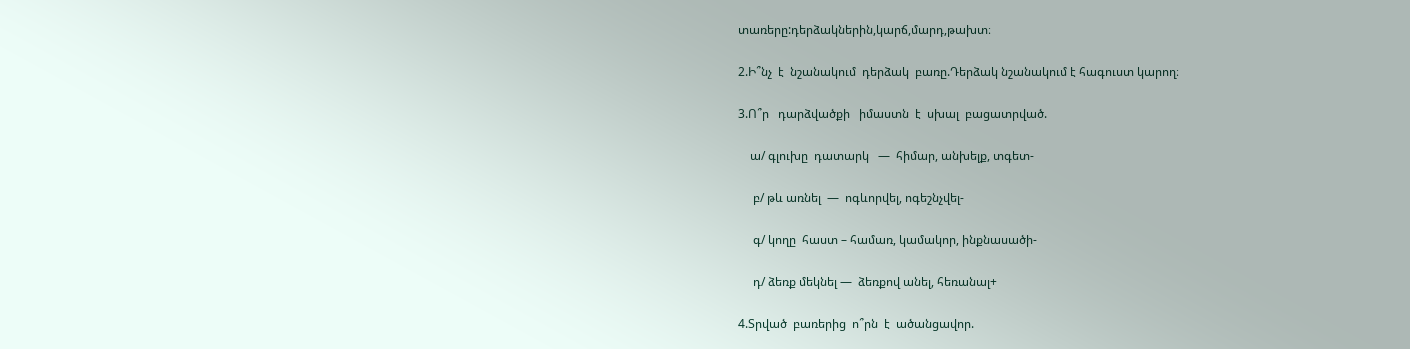տառերը:դերձակներին,կարճ,մարդ,թախտ։

2.Ի՞նչ  է  նշանակում  դերձակ  բառը.Դերձակ նշանակում է հագուստ կարող։

3.Ո՞ր   դարձվածքի   իմաստն  է  սխալ  բացատրված.

    ա/ գլուխը  դատարկ   —  հիմար, անխելք, տգետ-

     բ/ թև առնել  —  ոգևորվել, ոգեշնչվել-

     գ/ կողը  հաստ – համառ, կամակոր, ինքնասածի-

     դ/ ձեռք մեկնել —  ձեռքով անել, հեռանալ+

4.Տրված  բառերից  ո՞րն  է  ածանցավոր.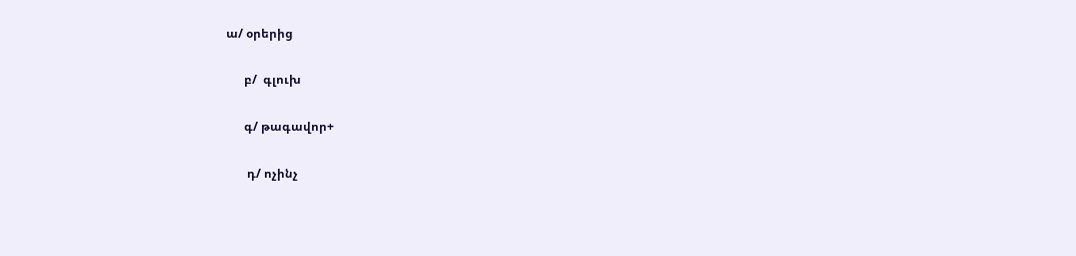ա/ օրերից

      բ/  գլուխ

      գ/ թագավոր+

       դ/ ոչինչ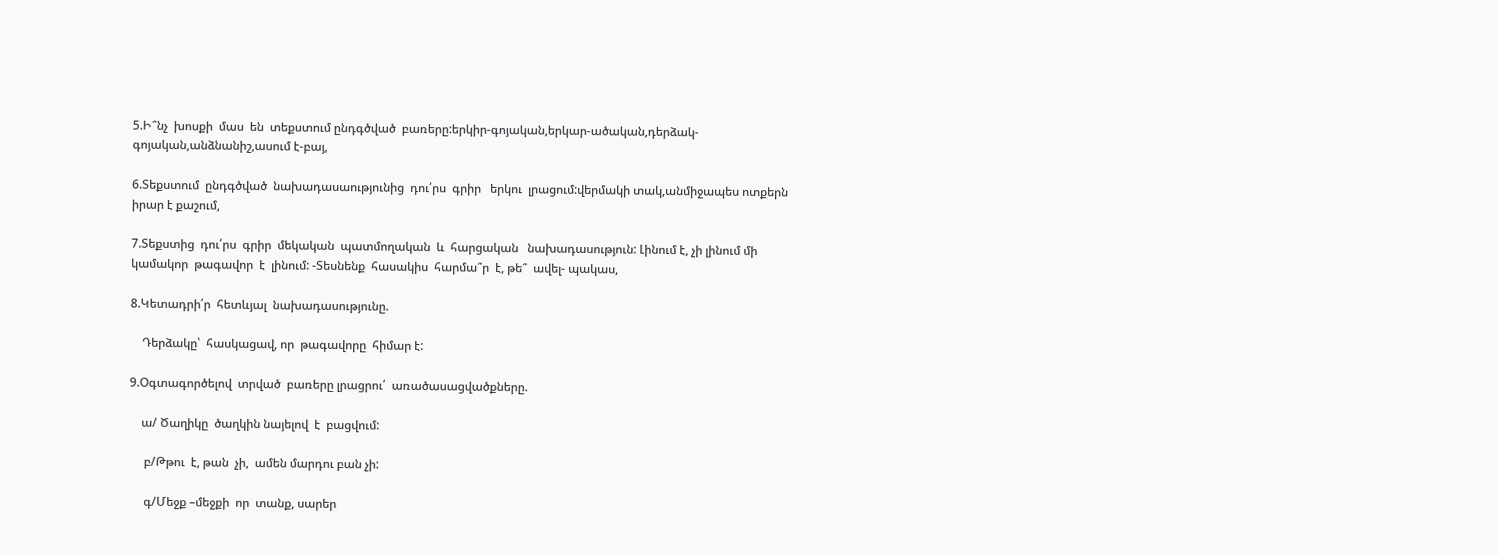5.Ի՞նչ  խոսքի  մաս  են  տեքստում ընդգծված  բառերը:երկիր-գոյական,երկար-ածական,դերձակ-գոյական,անձնանիշ,ասում է-բայ,

6.Տեքստում  ընդգծված  նախադասաությունից  դու՛րս  գրիր   երկու  լրացում:վերմակի տակ,անմիջապես ոտքերն իրար է քաշում,

7.Տեքստից  դու՛րս  գրիր  մեկական  պատմողական  և  հարցական   նախադասություն: Լինում է, չի լինում մի  կամակոր  թագավոր  է  լինում: -Տեսնենք  հասակիս  հարմա՞ր  է, թե՞  ավել- պակաս,

8.Կետադրի՛ր  հետևյալ  նախադասությունը.

    Դերձակը՝  հասկացավ, որ  թագավորը  հիմար է:

9.Օգտագործելով  տրված  բառերը լրացրու՛  առածասացվածքները.

    ա/ Ծաղիկը  ծաղկին նայելով  է  բացվում:

     բ/Թթու  է, թան  չի,  ամեն մարդու բան չի:

     գ/Մեջք –մեջքի  որ  տանք, սարեր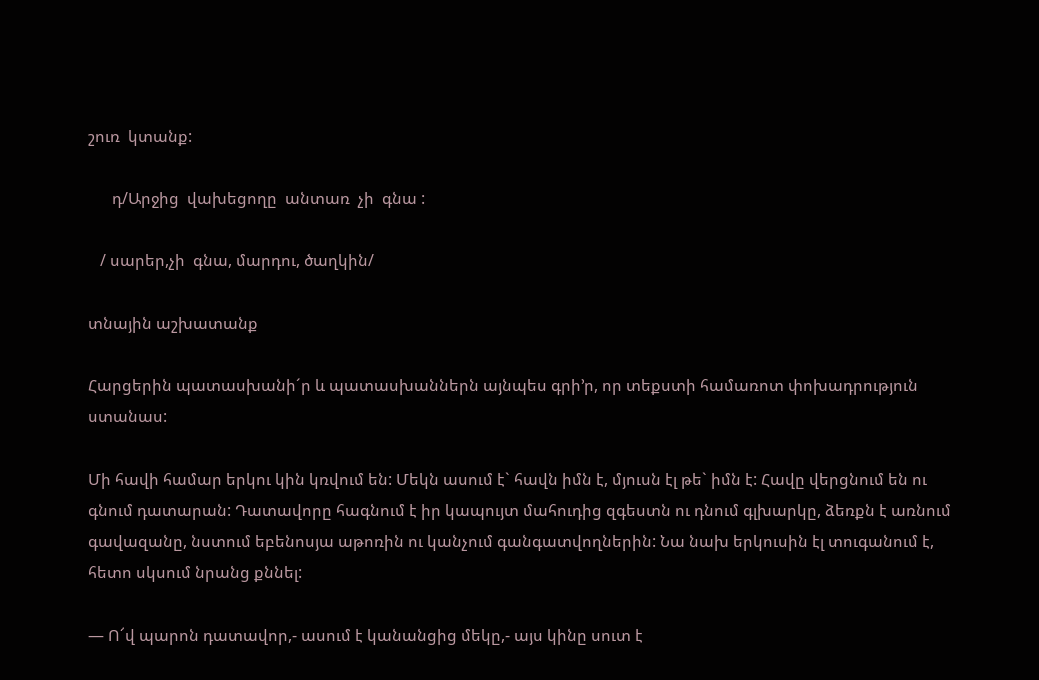շուռ  կտանք:

      դ/Արջից  վախեցողը  անտառ  չի  գնա :

   / սարեր,չի  գնա, մարդու, ծաղկին/

տնային աշխատանք

Հարցերին պատասխանի´ր և պատասխաններն այնպես գրի’ր, որ տեքստի համառոտ փոխադրություն ստանաս:

Մի հավի համար երկու կին կռվում են: Մեկն ասում է` հավն իմն է, մյուսն էլ թե` իմն է: Հավը վերցնում են ու գնում դատարան: Դատավորը հագնում է իր կապույտ մահուդից զգեստն ու դնում գլխարկը, ձեռքն է առնում գավազանը, նստում եբենոսյա աթոռին ու կանչում գանգատվողներին: Նա նախ երկուսին էլ տուգանում է, հետո սկսում նրանց քննել:

— Ո՜վ պարոն դատավոր,- ասում է կանանցից մեկը,- այս կինը սուտ է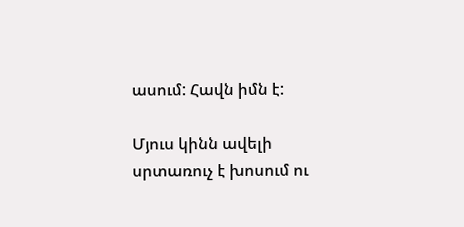ասում: Հավն իմն է:

Մյուս կինն ավելի սրտառուչ է խոսում ու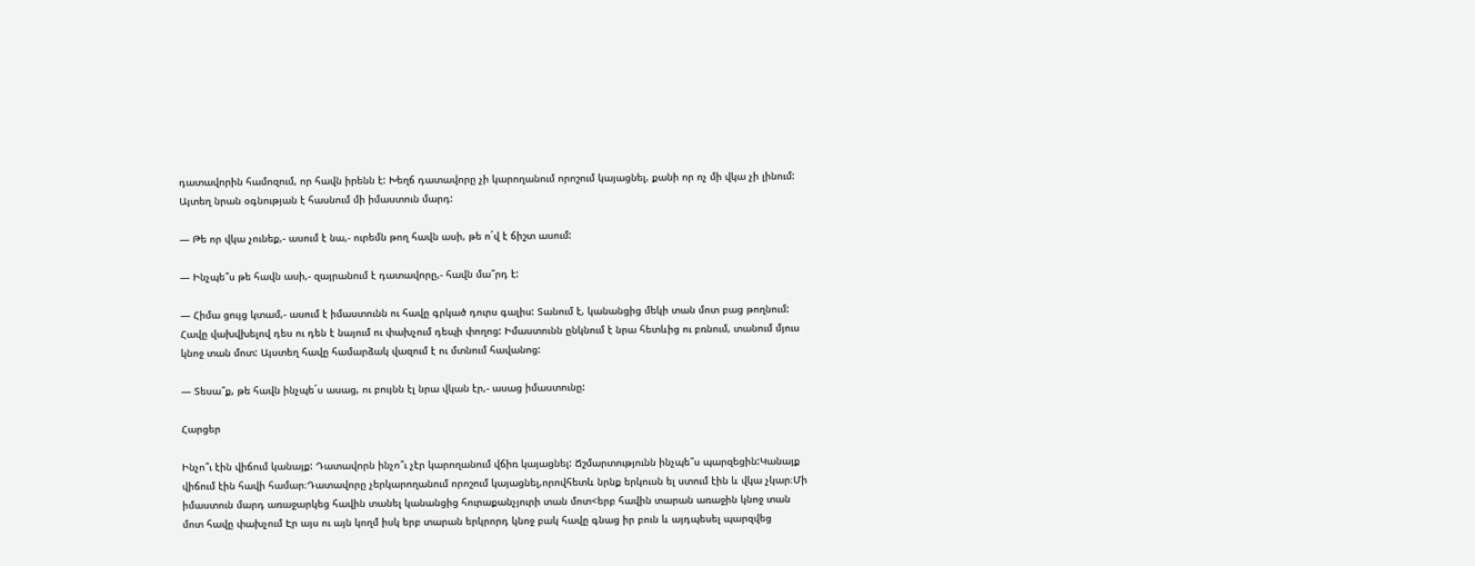դատավորին համոզում, որ հավն իրենն է: Խեղճ դատավորը չի կարողանում որոշում կայացնել, քանի որ ոչ մի վկա չի լինում: Այտեղ նրան օգնության է հասնում մի իմաստուն մարդ:

— Թե որ վկա չունեք,- ասում է նա,- ուրեմն թող հավն ասի, թե ո´վ է ճիշտ ասում:

— Ինչպե՞ս թե հավն ասի,- զայրանում է դատավորը,- հավն մա՞րդ է:

— Հիմա ցույց կտամ,- ասում է իմաստունն ու հավը գրկած դուրս գալիս: Տանում է, կանանցից մեկի տան մոտ բաց թողնում: Հավը վախվխելով դես ու դեն է նայում ու փախչում դեպի փողոց: Իմաստունն ընկնում է նրա հետևից ու բռնում, տանում մյուս կնոջ տան մոտ: Այստեղ հավը համարձակ վազում է ու մտնում հավանոց:

— Տեսա՞ք, թե հավն ինչպե´ս ասաց, ու բույնն էլ նրա վկան էր,- ասաց իմաստունը:

Հարցեր

Ինչո՞ւ էին վիճում կանայք: Դատավորն ինչո՞ւ չէր կարողանում վճիռ կայացնել: Ճշմարտությունն ինչպե՞ս պարզեցին:Կանայք վիճում էին հավի համար։Դատավորը չերկարողանում որոշում կայացնել,որովհետև նրնք երկուսն ել ստում էին և վկա չկար։Մի իմաստուն մարդ առաջարկեց հավին տանել կանանցից հուրաքանչյուրի տան մոտ<երբ հավին տարան առաջին կնոջ տան մոտ հավը փախչում Էր այս ու այն կողմ իսկ երբ տարան երկրորդ կնոջ բակ հավը գնաց իր բուն և այդպեսել պարզվեց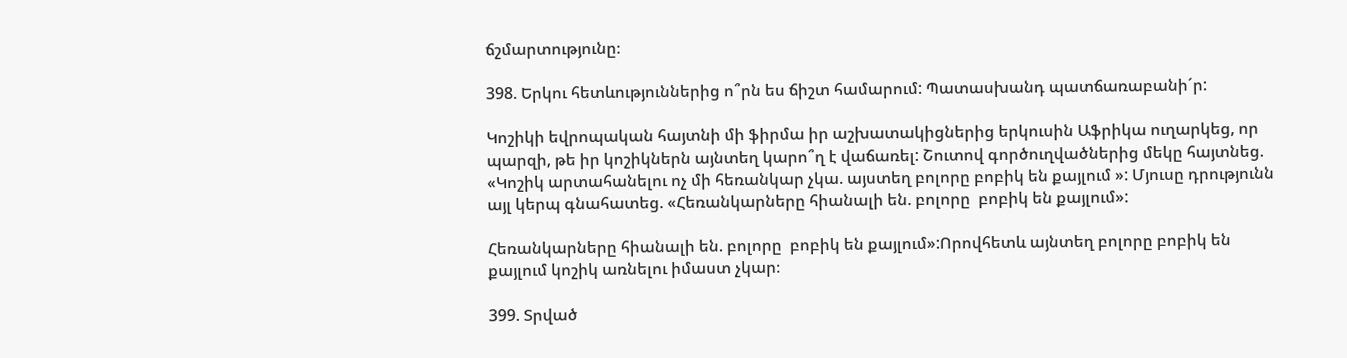ճշմարտությունը։

398. Երկու հետևություններից ո՞րն ես ճիշտ համարում: Պատասխանդ պատճառաբանի´ր:

Կոշիկի եվրոպական հայտնի մի ֆիրմա իր աշխատակիցներից երկուսին Աֆրիկա ուղարկեց, որ պարզի, թե իր կոշիկներն այնտեղ կարո՞ղ է վաճառել: Շուտով գործուղվածներից մեկը հայտնեց. «Կոշիկ արտահանելու ոչ մի հեռանկար չկա. այստեղ բոլորը բոբիկ են քայլում »: Մյուսը դրությունն այլ կերպ գնահատեց. «Հեռանկարները հիանալի են. բոլորը  բոբիկ են քայլում»:

Հեռանկարները հիանալի են. բոլորը  բոբիկ են քայլում»:Որովհետև այնտեղ բոլորը բոբիկ են քայլում կոշիկ առնելու իմաստ չկար։

399. Տրված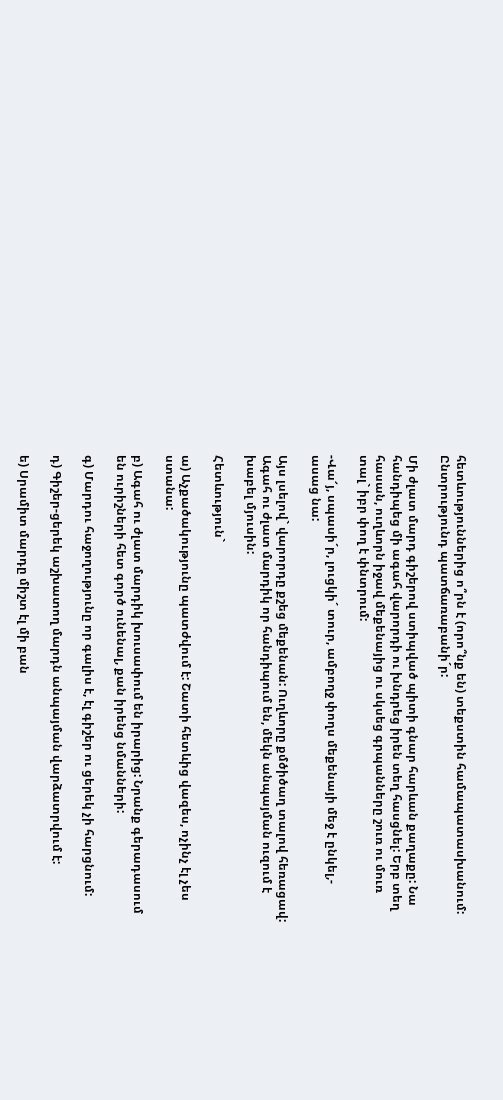հետևություններից ո՞րն է (որո՞նք են) տեքստին համապատասխանում: Ընտրությունդ պատճառաբանի´ր:

Մի ժլատ մարդ գիշերով ստիպված պիտի գնար հարևան քաղաքը: Նա հանդիպեց մի ագահ վարորդի ու խնդրեց իրեն տեղ հասցնել: Երբ տեղ հասան, ուղևորն իջավ մեքենայից ու սկսեց գրպանները շուռ ու մուռ տալ` իբր փող է փնտրում:

-Վա՜յ, սպասի´ր, լուցկի´ տուր, ամբողջ փողս մեքենայի մեջ է ընկել,- ասաց նա:

Այս լսելով` վարորդը քշեց մեքենան: Ուղևորը քմծիծաղ տալով հեռացավ: Ագահ ու ժլատ մարդիկ որ հանդիպում են, մեկն անպայման ուզում է խաբել մյուսին:

Հետևություն`

ա) Աչքածակությունը պատժվում է: Շատի հետևից վազես, ոչինչ էլ չես ստանա:

բ) Ագահ ու ժլատ մարդիկ խուսափում են իրարից: Նրանք գերադասում են ուրիշների հետ գործ ունենալ, քան իրենց նմանների:

գ) Մարդու հաջողությունը որ գալիս է, էլ գիշեր ու ցերեկ չի հարցնում:

դ) Գիշեր-ցերեկ աշխատող մարդն անպայման վարձատրվում է:

ե) Սրամիտ մարդը միշտ էլ մի բան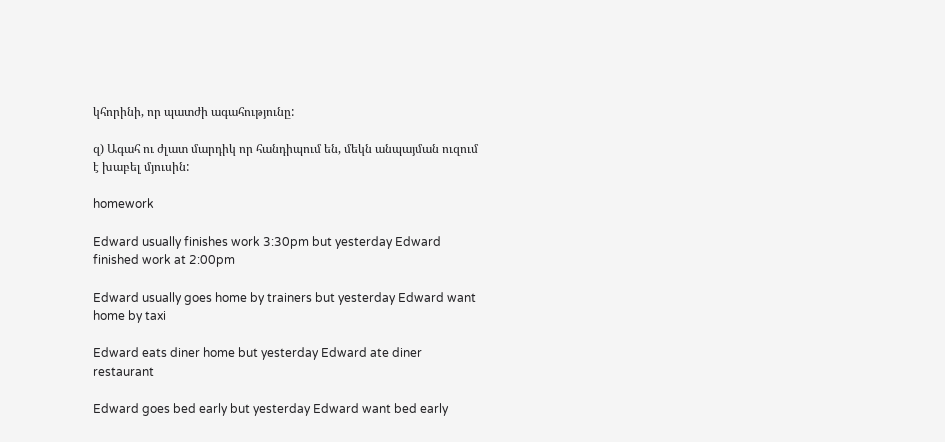կհորինի, որ պատժի ագահությունը:

զ) Ագահ ու ժլատ մարդիկ որ հանդիպում են, մեկն անպայման ուզում է խաբել մյուսին:

homework

Edward usually finishes work 3:30pm but yesterday Edward finished work at 2:00pm

Edward usually goes home by trainers but yesterday Edward want home by taxi

Edward eats diner home but yesterday Edward ate diner restaurant

Edward goes bed early but yesterday Edward want bed early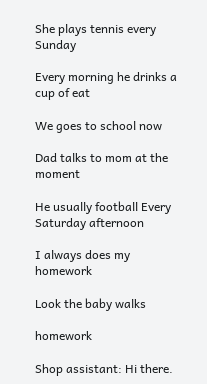She plays tennis every Sunday

Every morning he drinks a cup of eat

We goes to school now

Dad talks to mom at the moment

He usually football Every Saturday afternoon

I always does my homework

Look the baby walks

homework

Shop assistant: Hi there.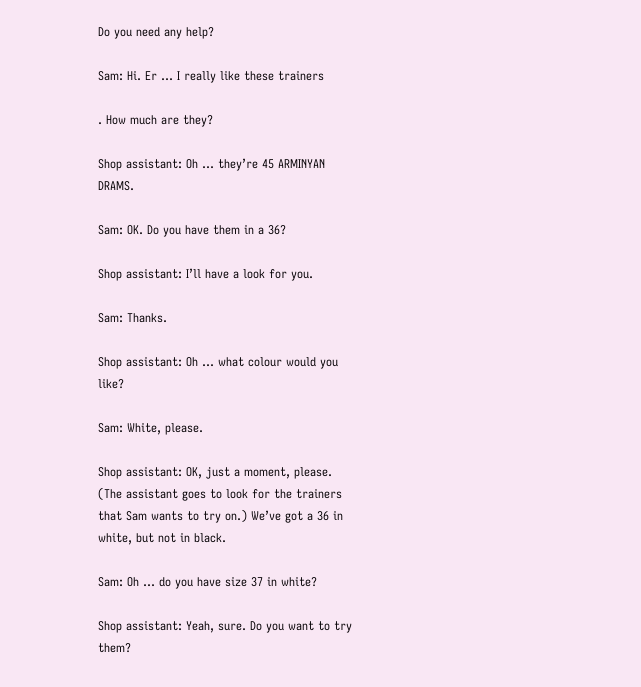Do you need any help?

Sam: Hi. Er … I really like these trainers

. How much are they?

Shop assistant: Oh … they’re 45 ARMINYAN DRAMS.

Sam: OK. Do you have them in a 36?

Shop assistant: I’ll have a look for you.

Sam: Thanks.

Shop assistant: Oh … what colour would you like?

Sam: White, please.

Shop assistant: OK, just a moment, please. (The assistant goes to look for the trainers that Sam wants to try on.) We’ve got a 36 in white, but not in black.

Sam: Oh … do you have size 37 in white?

Shop assistant: Yeah, sure. Do you want to try them?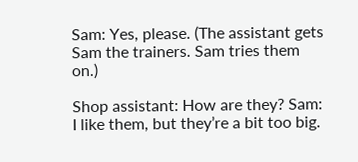Sam: Yes, please. (The assistant gets Sam the trainers. Sam tries them on.)

Shop assistant: How are they? Sam: I like them, but they’re a bit too big.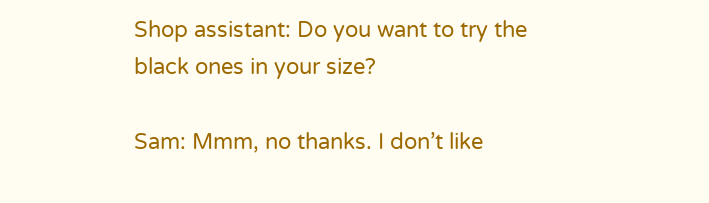Shop assistant: Do you want to try the black ones in your size?

Sam: Mmm, no thanks. I don’t like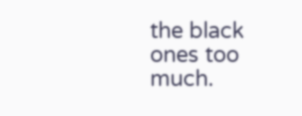the black ones too much.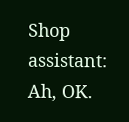Shop assistant: Ah, OK.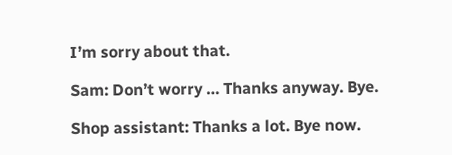I’m sorry about that.

Sam: Don’t worry … Thanks anyway. Bye.

Shop assistant: Thanks a lot. Bye now.